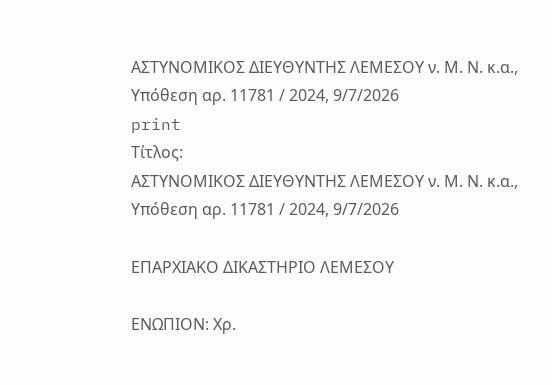ΑΣΤΥΝΟΜΙΚΟΣ ΔΙΕΥΘΥΝΤΗΣ ΛΕΜΕΣΟΥ ν. Μ. Ν. κ.α., Υπόθεση αρ. 11781 / 2024, 9/7/2026
print
Τίτλος:
ΑΣΤΥΝΟΜΙΚΟΣ ΔΙΕΥΘΥΝΤΗΣ ΛΕΜΕΣΟΥ ν. Μ. Ν. κ.α., Υπόθεση αρ. 11781 / 2024, 9/7/2026

ΕΠΑΡΧΙΑΚΟ ΔΙΚΑΣΤΗΡΙΟ ΛΕΜΕΣΟΥ

ΕΝΩΠΙΟΝ: Χρ.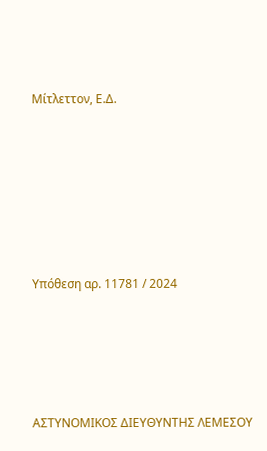Μίτλεττον, Ε.Δ.







Υπόθεση αρ. 11781 / 2024





ΑΣΤΥΝΟΜΙΚΟΣ ΔΙΕΥΘΥΝΤΗΣ ΛΕΜΕΣΟΥ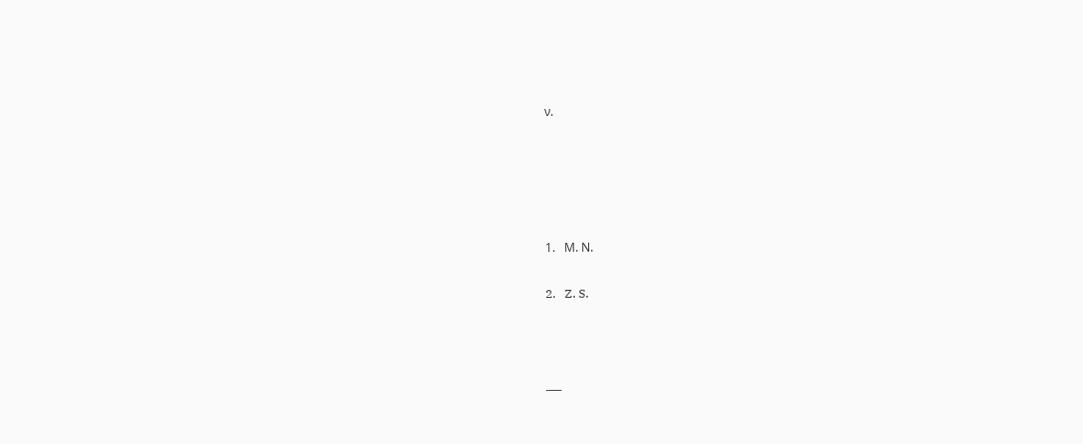ν.





1.   Μ. Ν.

2.   Z. S.



___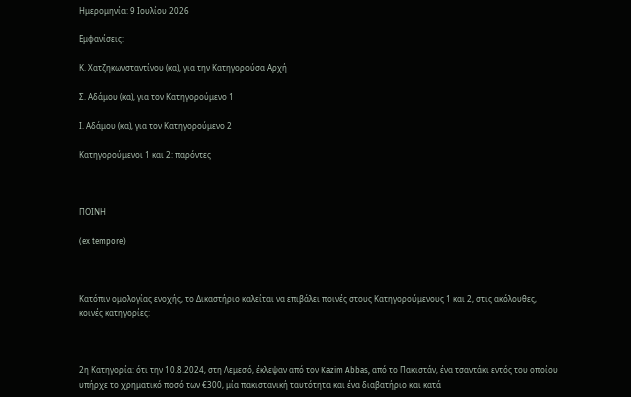Ημερομηνία: 9 Ιουλίου 2026

Εμφανίσεις:

Κ. Χατζηκωνσταντίνου (κα), για την Κατηγορούσα Αρχή

Σ. Αδάμου (κα), για τον Κατηγορούμενο 1

Ι. Αδάμου (κα), για τον Κατηγορούμενο 2

Κατηγορούμενοι 1 και 2: παρόντες



ΠΟΙΝΗ

(ex tempore)



Κατόπιν ομολογίας ενοχής, το Δικαστήριο καλείται να επιβάλει ποινές στους Κατηγορούμενους 1 και 2, στις ακόλουθες, κοινές κατηγορίες:



2η Κατηγορία: ότι την 10.8.2024, στη Λεμεσό, έκλεψαν από τον Kazim Abbas, από το Πακιστάν, ένα τσαντάκι εντός του οποίου υπήρχε το χρηματικό ποσό των €300, μία πακιστανική ταυτότητα και ένα διαβατήριο και κατά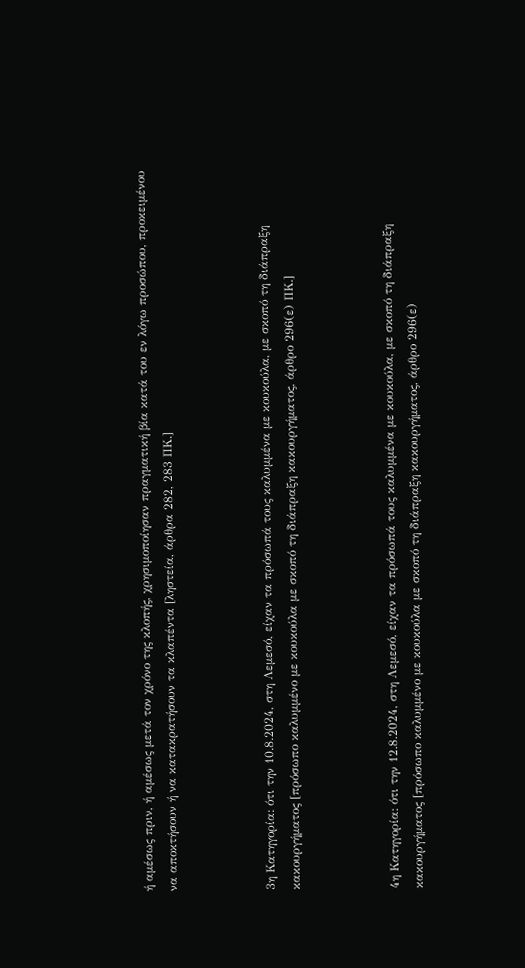ή αμέσως πριν, ή αμέσως μετά τον χρόνο της κλοπής, χρησιμοποίησαν πραγματική βία κατά του εν λόγω προσώπου, προκειμένου να αποκτήσουν ή να κατακρατήσουν τα κλαπέντα [ληστεία, άρθρα 282, 283 ΠΚ.]



3η Κατηγορία: ότι την 10.8.2024, στη Λεμεσό, είχαν τα πρόσωπά τους καλυμμένα με κουκούλα, με σκοπό τη διάπραξη κακουργήματος [πρόσωπο καλυμμένο με κουκούλα με σκοπό τη διάπραξη κακουργήματος, άρθρο 296(ε) ΠΚ.]



4η Κατηγορία: ότι την 12.8.2024, στη Λεμεσό, είχαν τα πρόσωπά τους καλυμμένα με κουκούλα, με σκοπό τη διάπραξη κακουργήματος [πρόσωπο καλυμμένο με κουκούλα με σκοπό τη διάπραξη κακουργήματος, άρθρο 296(ε)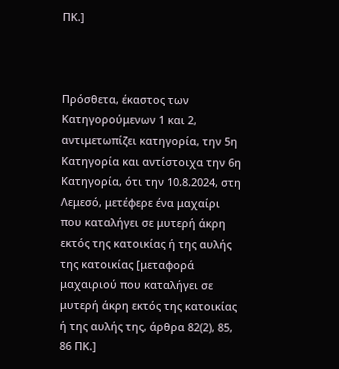ΠΚ.]



Πρόσθετα, έκαστος των Κατηγορούμενων 1 και 2, αντιμετωπίζει κατηγορία, την 5η Κατηγορία και αντίστοιχα την 6η Κατηγορία, ότι την 10.8.2024, στη Λεμεσό, μετέφερε ένα μαχαίρι που καταλήγει σε μυτερή άκρη εκτός της κατοικίας ή της αυλής της κατοικίας [μεταφορά μαχαιριού που καταλήγει σε μυτερή άκρη εκτός της κατοικίας ή της αυλής της, άρθρα 82(2), 85, 86 ΠΚ.]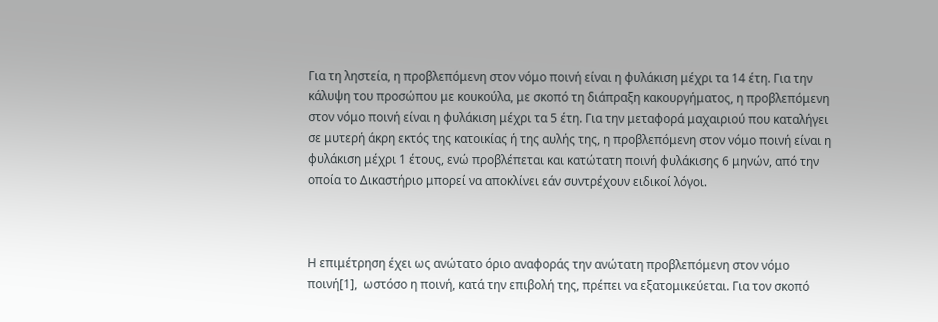Για τη ληστεία, η προβλεπόμενη στον νόμο ποινή είναι η φυλάκιση μέχρι τα 14 έτη. Για την κάλυψη του προσώπου με κουκούλα, με σκοπό τη διάπραξη κακουργήματος, η προβλεπόμενη στον νόμο ποινή είναι η φυλάκιση μέχρι τα 5 έτη. Για την μεταφορά μαχαιριού που καταλήγει σε μυτερή άκρη εκτός της κατοικίας ή της αυλής της, η προβλεπόμενη στον νόμο ποινή είναι η φυλάκιση μέχρι 1 έτους, ενώ προβλέπεται και κατώτατη ποινή φυλάκισης 6 μηνών, από την οποία το Δικαστήριο μπορεί να αποκλίνει εάν συντρέχουν ειδικοί λόγοι.



Η επιμέτρηση έχει ως ανώτατο όριο αναφοράς την ανώτατη προβλεπόμενη στον νόμο ποινή[1],  ωστόσο η ποινή, κατά την επιβολή της, πρέπει να εξατομικεύεται. Για τον σκοπό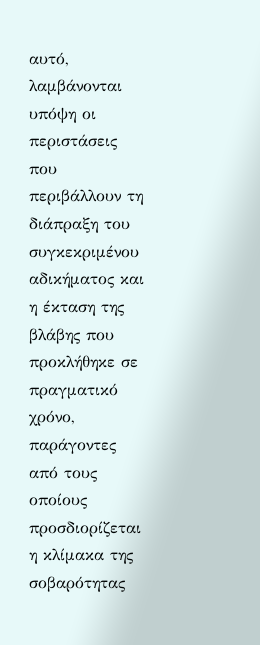αυτό, λαμβάνονται υπόψη οι περιστάσεις που περιβάλλουν τη διάπραξη του συγκεκριμένου αδικήματος και η έκταση της βλάβης που προκλήθηκε σε πραγματικό χρόνο, παράγοντες από τους οποίους προσδιορίζεται η κλίμακα της σοβαρότητας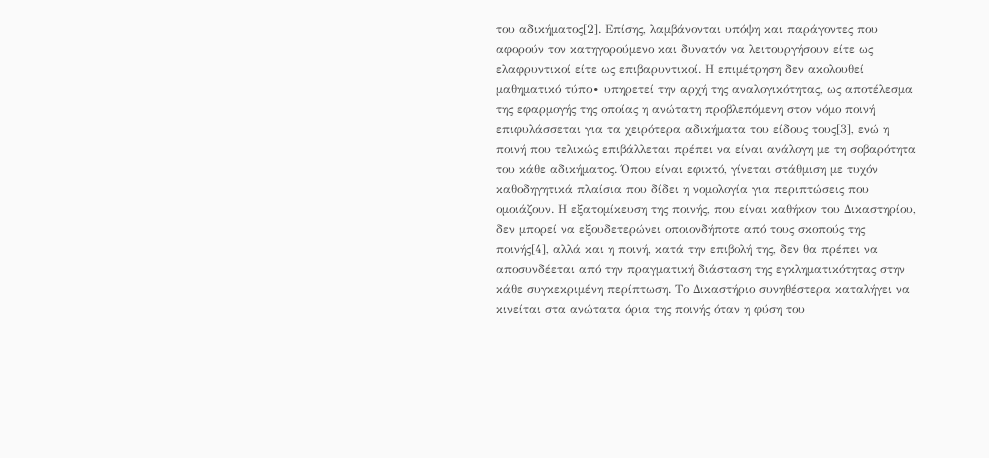του αδικήματος[2]. Επίσης, λαμβάνονται υπόψη και παράγοντες που αφορούν τον κατηγορούμενο και δυνατόν να λειτουργήσουν είτε ως ελαφρυντικοί είτε ως επιβαρυντικοί. Η επιμέτρηση δεν ακολουθεί μαθηματικό τύπο∙ υπηρετεί την αρχή της αναλογικότητας, ως αποτέλεσμα της εφαρμογής της οποίας η ανώτατη προβλεπόμενη στον νόμο ποινή επιφυλάσσεται για τα χειρότερα αδικήματα του είδους τους[3], ενώ η ποινή που τελικώς επιβάλλεται πρέπει να είναι ανάλογη με τη σοβαρότητα του κάθε αδικήματος. Όπου είναι εφικτό, γίνεται στάθμιση με τυχόν καθοδηγητικά πλαίσια που δίδει η νομολογία για περιπτώσεις που ομοιάζουν. Η εξατομίκευση της ποινής, που είναι καθήκον του Δικαστηρίου, δεν μπορεί να εξουδετερώνει οποιονδήποτε από τους σκοπούς της ποινής[4], αλλά και η ποινή, κατά την επιβολή της, δεν θα πρέπει να αποσυνδέεται από την πραγματική διάσταση της εγκληματικότητας στην κάθε συγκεκριμένη περίπτωση. Το Δικαστήριο συνηθέστερα καταλήγει να κινείται στα ανώτατα όρια της ποινής όταν η φύση του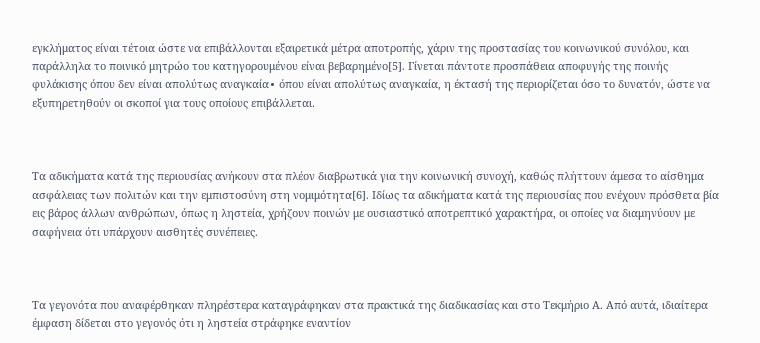εγκλήματος είναι τέτοια ώστε να επιβάλλονται εξαιρετικά μέτρα αποτροπής, χάριν της προστασίας του κοινωνικού συνόλου, και παράλληλα το ποινικό μητρώο του κατηγορουμένου είναι βεβαρημένο[5]. Γίνεται πάντοτε προσπάθεια αποφυγής της ποινής φυλάκισης όπου δεν είναι απολύτως αναγκαία∙ όπου είναι απολύτως αναγκαία, η έκτασή της περιορίζεται όσο το δυνατόν, ώστε να εξυπηρετηθούν οι σκοποί για τους οποίους επιβάλλεται.



Τα αδικήματα κατά της περιουσίας ανήκουν στα πλέον διαβρωτικά για την κοινωνική συνοχή, καθώς πλήττουν άμεσα το αίσθημα ασφάλειας των πολιτών και την εμπιστοσύνη στη νομιμότητα[6]. Ιδίως τα αδικήματα κατά της περιουσίας που ενέχουν πρόσθετα βία εις βάρος άλλων ανθρώπων, όπως η ληστεία, χρήζουν ποινών με ουσιαστικό αποτρεπτικό χαρακτήρα, οι οποίες να διαμηνύουν με σαφήνεια ότι υπάρχουν αισθητές συνέπειες.



Τα γεγονότα που αναφέρθηκαν πληρέστερα καταγράφηκαν στα πρακτικά της διαδικασίας και στο Τεκμήριο Α. Από αυτά, ιδιαίτερα έμφαση δίδεται στο γεγονός ότι η ληστεία στράφηκε εναντίον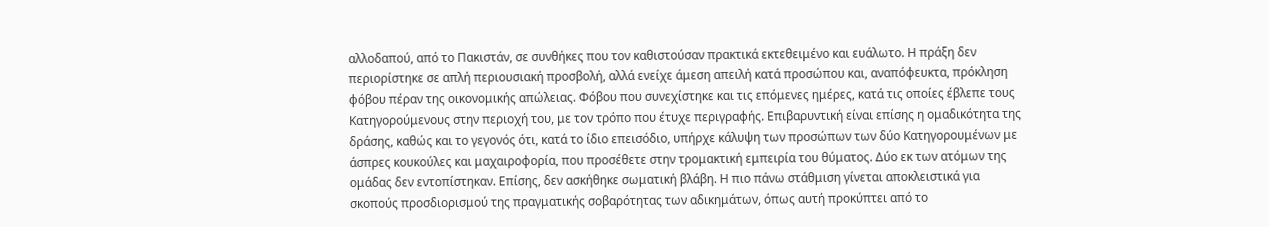αλλοδαπού, από το Πακιστάν, σε συνθήκες που τον καθιστούσαν πρακτικά εκτεθειμένο και ευάλωτο. Η πράξη δεν περιορίστηκε σε απλή περιουσιακή προσβολή, αλλά ενείχε άμεση απειλή κατά προσώπου και, αναπόφευκτα, πρόκληση φόβου πέραν της οικονομικής απώλειας. Φόβου που συνεχίστηκε και τις επόμενες ημέρες, κατά τις οποίες έβλεπε τους Κατηγορούμενους στην περιοχή του, με τον τρόπο που έτυχε περιγραφής. Επιβαρυντική είναι επίσης η ομαδικότητα της δράσης, καθώς και το γεγονός ότι, κατά το ίδιο επεισόδιο, υπήρχε κάλυψη των προσώπων των δύο Κατηγορουμένων με άσπρες κουκούλες και μαχαιροφορία, που προσέθετε στην τρομακτική εμπειρία του θύματος. Δύο εκ των ατόμων της ομάδας δεν εντοπίστηκαν. Επίσης, δεν ασκήθηκε σωματική βλάβη. Η πιο πάνω στάθμιση γίνεται αποκλειστικά για σκοπούς προσδιορισμού της πραγματικής σοβαρότητας των αδικημάτων, όπως αυτή προκύπτει από το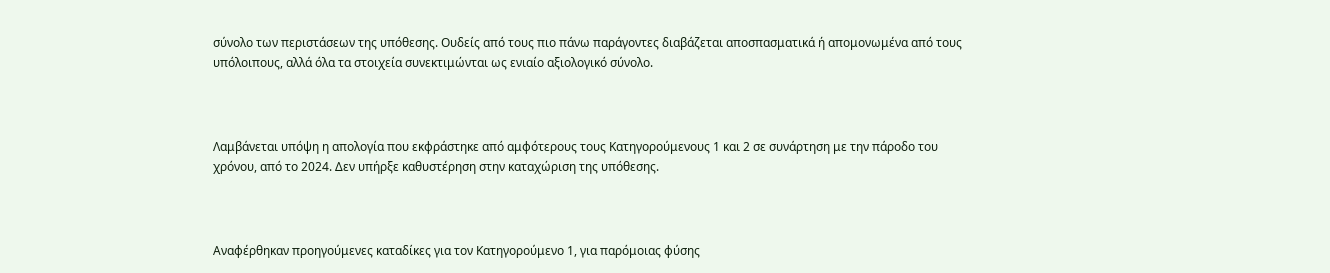σύνολο των περιστάσεων της υπόθεσης. Ουδείς από τους πιο πάνω παράγοντες διαβάζεται αποσπασματικά ή απομονωμένα από τους υπόλοιπους, αλλά όλα τα στοιχεία συνεκτιμώνται ως ενιαίο αξιολογικό σύνολο.



Λαμβάνεται υπόψη η απολογία που εκφράστηκε από αμφότερους τους Κατηγορούμενους 1 και 2 σε συνάρτηση με την πάροδο του χρόνου, από το 2024. Δεν υπήρξε καθυστέρηση στην καταχώριση της υπόθεσης.



Αναφέρθηκαν προηγούμενες καταδίκες για τον Κατηγορούμενο 1, για παρόμοιας φύσης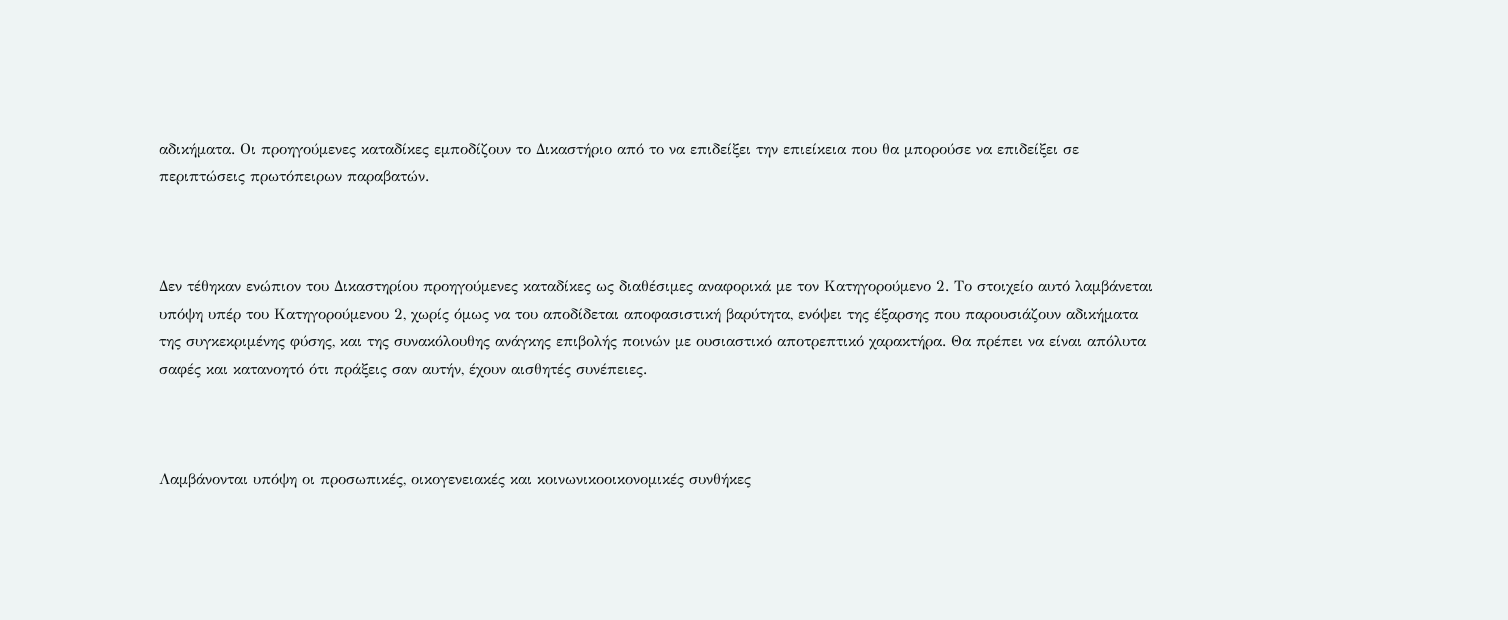αδικήματα. Οι προηγούμενες καταδίκες εμποδίζουν το Δικαστήριο από το να επιδείξει την επιείκεια που θα μπορούσε να επιδείξει σε περιπτώσεις πρωτόπειρων παραβατών.



Δεν τέθηκαν ενώπιον του Δικαστηρίου προηγούμενες καταδίκες ως διαθέσιμες αναφορικά με τον Κατηγορούμενο 2. Το στοιχείο αυτό λαμβάνεται υπόψη υπέρ του Κατηγορούμενου 2, χωρίς όμως να του αποδίδεται αποφασιστική βαρύτητα, ενόψει της έξαρσης που παρουσιάζουν αδικήματα της συγκεκριμένης φύσης, και της συνακόλουθης ανάγκης επιβολής ποινών με ουσιαστικό αποτρεπτικό χαρακτήρα. Θα πρέπει να είναι απόλυτα σαφές και κατανοητό ότι πράξεις σαν αυτήν, έχουν αισθητές συνέπειες.



Λαμβάνονται υπόψη οι προσωπικές, οικογενειακές και κοινωνικοοικονομικές συνθήκες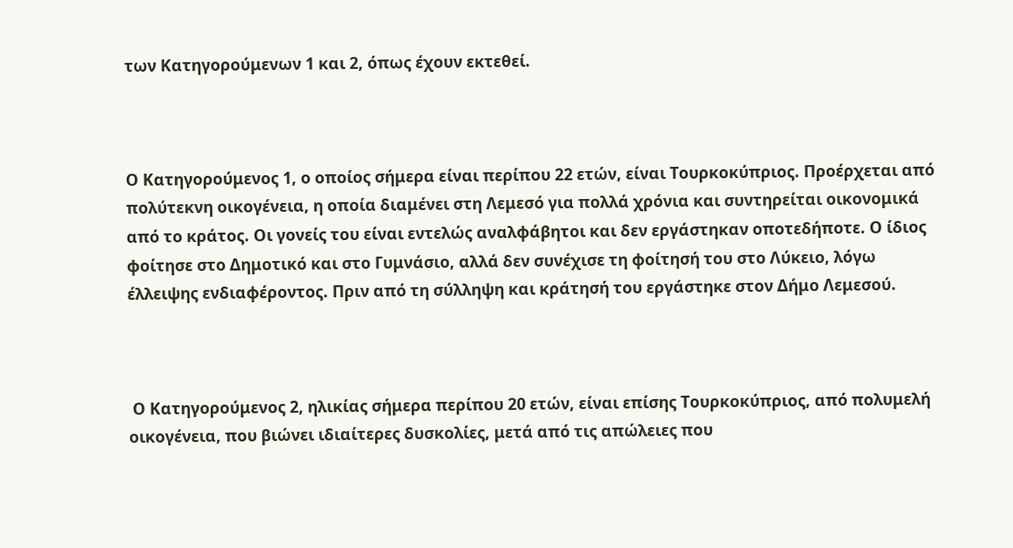των Κατηγορούμενων 1 και 2, όπως έχουν εκτεθεί.



Ο Κατηγορούμενος 1, ο οποίος σήμερα είναι περίπου 22 ετών, είναι Τουρκοκύπριος. Προέρχεται από πολύτεκνη οικογένεια, η οποία διαμένει στη Λεμεσό για πολλά χρόνια και συντηρείται οικονομικά από το κράτος. Οι γονείς του είναι εντελώς αναλφάβητοι και δεν εργάστηκαν οποτεδήποτε. Ο ίδιος φοίτησε στο Δημοτικό και στο Γυμνάσιο, αλλά δεν συνέχισε τη φοίτησή του στο Λύκειο, λόγω έλλειψης ενδιαφέροντος. Πριν από τη σύλληψη και κράτησή του εργάστηκε στον Δήμο Λεμεσού.



 Ο Κατηγορούμενος 2, ηλικίας σήμερα περίπου 20 ετών, είναι επίσης Τουρκοκύπριος, από πολυμελή οικογένεια, που βιώνει ιδιαίτερες δυσκολίες, μετά από τις απώλειες που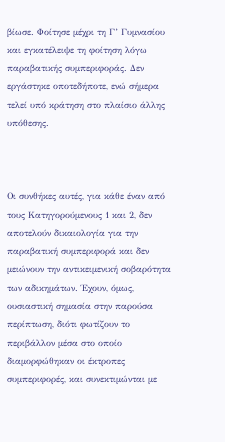βίωσε. Φοίτησε μέχρι τη Γ’ Γυμνασίου και εγκατέλειψε τη φοίτηση λόγω παραβατικής συμπεριφοράς. Δεν εργάστηκε οποτεδήποτε, ενώ σήμερα τελεί υπό κράτηση στο πλαίσιο άλλης υπόθεσης.



Οι συνθήκες αυτές, για κάθε έναν από τους Κατηγορούμενους 1 και 2, δεν αποτελούν δικαιολογία για την παραβατική συμπεριφορά και δεν μειώνουν την αντικειμενική σοβαρότητα των αδικημάτων. Έχουν, όμως, ουσιαστική σημασία στην παρούσα περίπτωση, διότι φωτίζουν το περιβάλλον μέσα στο οποίο διαμορφώθηκαν οι έκτροπες συμπεριφορές, και συνεκτιμώνται με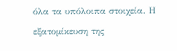όλα τα υπόλοιπα στοιχεία. Η εξατομίκευση της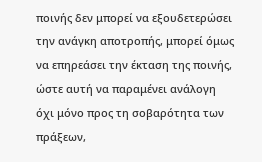ποινής δεν μπορεί να εξουδετερώσει την ανάγκη αποτροπής, μπορεί όμως να επηρεάσει την έκταση της ποινής, ώστε αυτή να παραμένει ανάλογη όχι μόνο προς τη σοβαρότητα των πράξεων,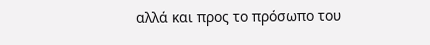αλλά και προς το πρόσωπο του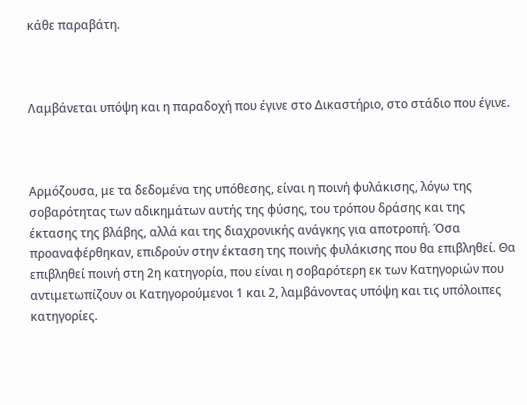κάθε παραβάτη.



Λαμβάνεται υπόψη και η παραδοχή που έγινε στο Δικαστήριο, στο στάδιο που έγινε.



Αρμόζουσα, με τα δεδομένα της υπόθεσης, είναι η ποινή φυλάκισης, λόγω της σοβαρότητας των αδικημάτων αυτής της φύσης, του τρόπου δράσης και της έκτασης της βλάβης, αλλά και της διαχρονικής ανάγκης για αποτροπή. Όσα προαναφέρθηκαν, επιδρούν στην έκταση της ποινής φυλάκισης που θα επιβληθεί. Θα επιβληθεί ποινή στη 2η κατηγορία, που είναι η σοβαρότερη εκ των Κατηγοριών που αντιμετωπίζουν οι Κατηγορούμενοι 1 και 2, λαμβάνοντας υπόψη και τις υπόλοιπες κατηγορίες.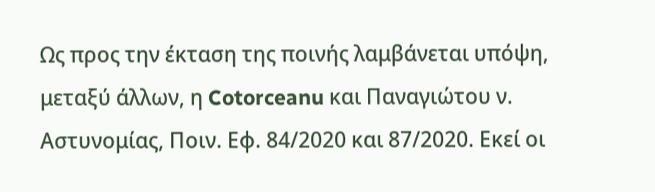Ως προς την έκταση της ποινής λαμβάνεται υπόψη, μεταξύ άλλων, η Cotorceanu και Παναγιώτου ν. Αστυνομίας, Ποιν. Εφ. 84/2020 και 87/2020. Εκεί οι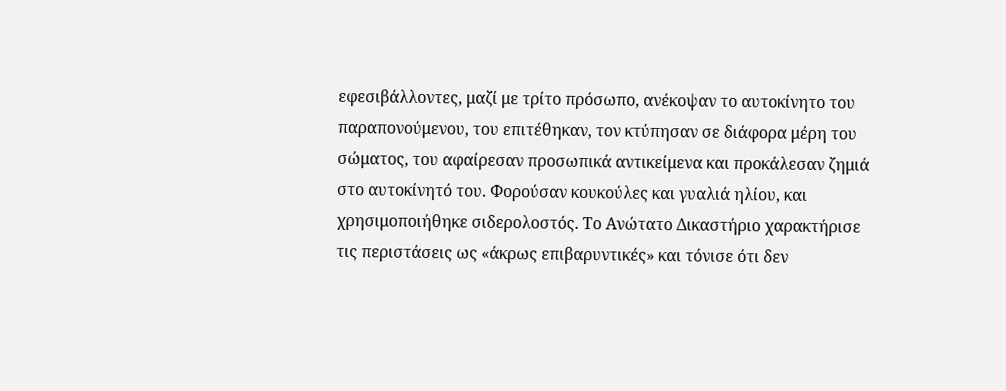εφεσιβάλλοντες, μαζί με τρίτο πρόσωπο, ανέκοψαν το αυτοκίνητο του παραπονούμενου, του επιτέθηκαν, τον κτύπησαν σε διάφορα μέρη του σώματος, του αφαίρεσαν προσωπικά αντικείμενα και προκάλεσαν ζημιά στο αυτοκίνητό του. Φορούσαν κουκούλες και γυαλιά ηλίου, και χρησιμοποιήθηκε σιδερολοστός. Το Ανώτατο Δικαστήριο χαρακτήρισε τις περιστάσεις ως «άκρως επιβαρυντικές» και τόνισε ότι δεν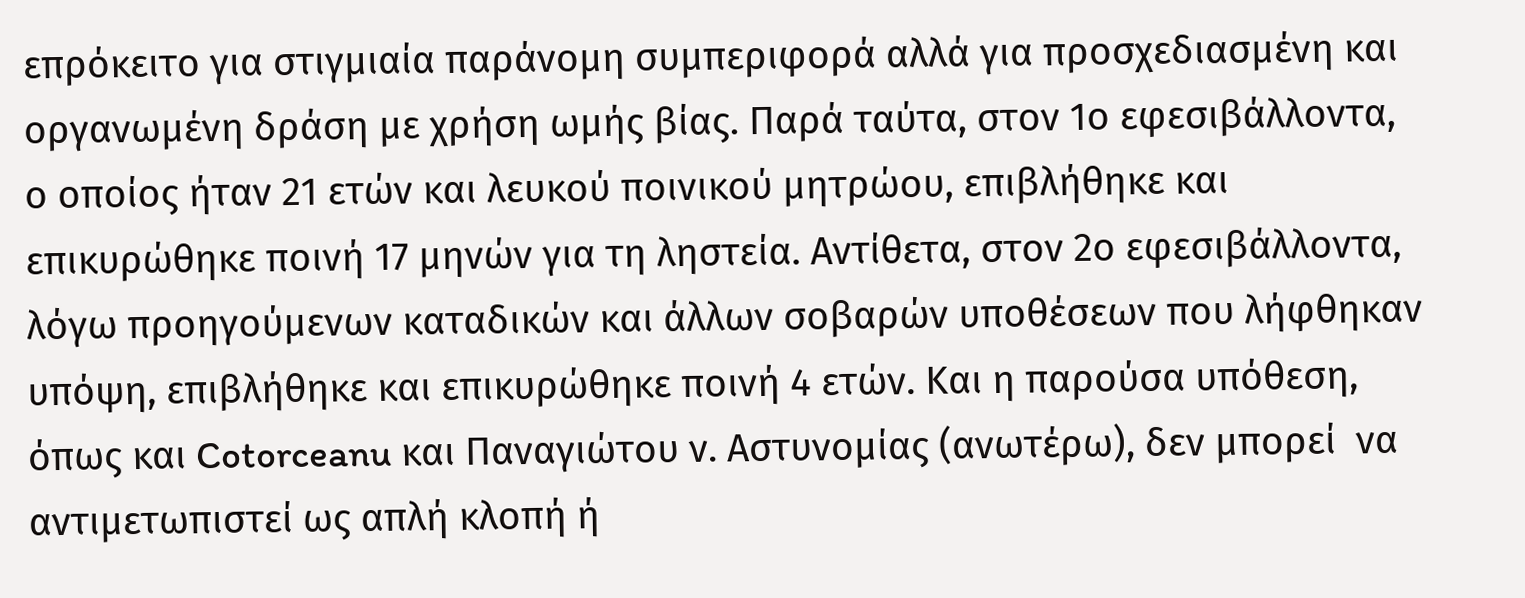επρόκειτο για στιγμιαία παράνομη συμπεριφορά αλλά για προσχεδιασμένη και οργανωμένη δράση με χρήση ωμής βίας. Παρά ταύτα, στον 1ο εφεσιβάλλοντα, ο οποίος ήταν 21 ετών και λευκού ποινικού μητρώου, επιβλήθηκε και επικυρώθηκε ποινή 17 μηνών για τη ληστεία. Αντίθετα, στον 2ο εφεσιβάλλοντα, λόγω προηγούμενων καταδικών και άλλων σοβαρών υποθέσεων που λήφθηκαν υπόψη, επιβλήθηκε και επικυρώθηκε ποινή 4 ετών. Και η παρούσα υπόθεση, όπως και Cotorceanu και Παναγιώτου ν. Αστυνομίας (ανωτέρω), δεν μπορεί  να αντιμετωπιστεί ως απλή κλοπή ή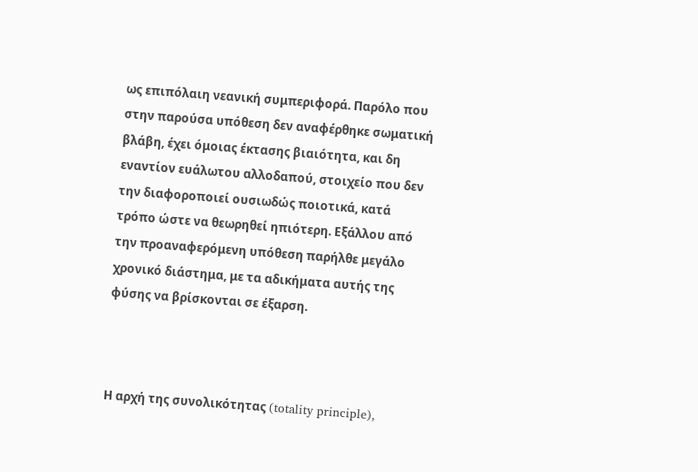ως επιπόλαιη νεανική συμπεριφορά. Παρόλο που στην παρούσα υπόθεση δεν αναφέρθηκε σωματική βλάβη, έχει όμοιας έκτασης βιαιότητα, και δη εναντίον ευάλωτου αλλοδαπού, στοιχείο που δεν την διαφοροποιεί ουσιωδώς ποιοτικά, κατά τρόπο ώστε να θεωρηθεί ηπιότερη. Εξάλλου από την προαναφερόμενη υπόθεση παρήλθε μεγάλο χρονικό διάστημα, με τα αδικήματα αυτής της φύσης να βρίσκονται σε έξαρση.



Η αρχή της συνολικότητας (totality principle),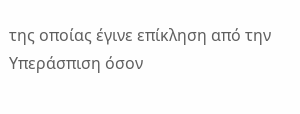της οποίας έγινε επίκληση από την Υπεράσπιση όσον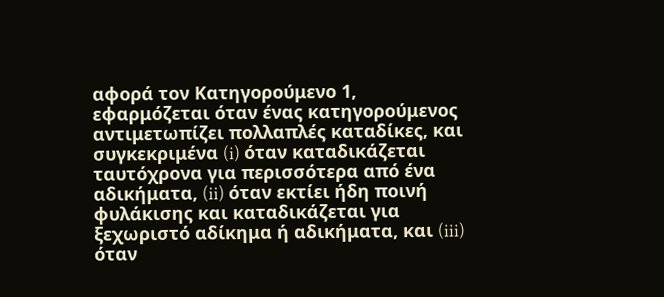αφορά τον Κατηγορούμενο 1, εφαρμόζεται όταν ένας κατηγορούμενος αντιμετωπίζει πολλαπλές καταδίκες, και συγκεκριμένα (i) όταν καταδικάζεται ταυτόχρονα για περισσότερα από ένα αδικήματα, (ii) όταν εκτίει ήδη ποινή φυλάκισης και καταδικάζεται για ξεχωριστό αδίκημα ή αδικήματα, και (iii) όταν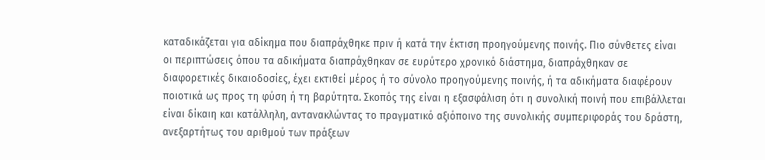καταδικάζεται για αδίκημα που διαπράχθηκε πριν ή κατά την έκτιση προηγούμενης ποινής. Πιο σύνθετες είναι οι περιπτώσεις όπου τα αδικήματα διαπράχθηκαν σε ευρύτερο χρονικό διάστημα, διαπράχθηκαν σε διαφορετικές δικαιοδοσίες, έχει εκτιθεί μέρος ή το σύνολο προηγούμενης ποινής, ή τα αδικήματα διαφέρουν ποιοτικά ως προς τη φύση ή τη βαρύτητα. Σκοπός της είναι η εξασφάλιση ότι η συνολική ποινή που επιβάλλεται είναι δίκαιη και κατάλληλη, αντανακλώντας το πραγματικό αξιόποινο της συνολικής συμπεριφοράς του δράστη, ανεξαρτήτως του αριθμού των πράξεων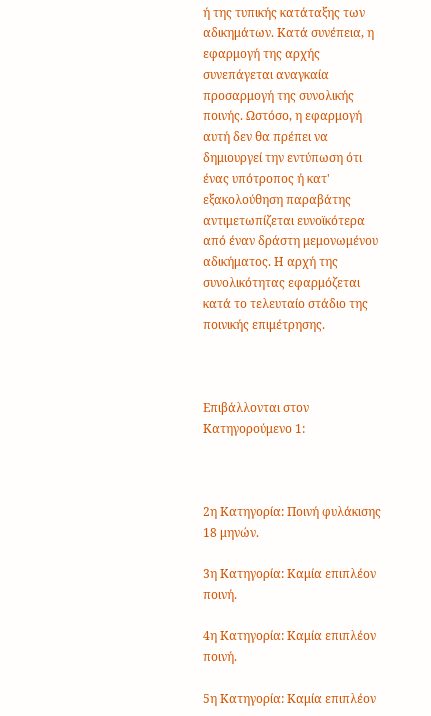ή της τυπικής κατάταξης των αδικημάτων. Κατά συνέπεια, η εφαρμογή της αρχής συνεπάγεται αναγκαία προσαρμογή της συνολικής ποινής. Ωστόσο, η εφαρμογή αυτή δεν θα πρέπει να δημιουργεί την εντύπωση ότι ένας υπότροπος ή κατ' εξακολούθηση παραβάτης αντιμετωπίζεται ευνοϊκότερα από έναν δράστη μεμονωμένου αδικήματος. Η αρχή της συνολικότητας εφαρμόζεται κατά το τελευταίο στάδιο της ποινικής επιμέτρησης.



Επιβάλλονται στον Κατηγορούμενο 1:



2η Κατηγορία: Ποινή φυλάκισης 18 μηνών.

3η Κατηγορία: Καμία επιπλέον ποινή.

4η Κατηγορία: Καμία επιπλέον ποινή.

5η Κατηγορία: Καμία επιπλέον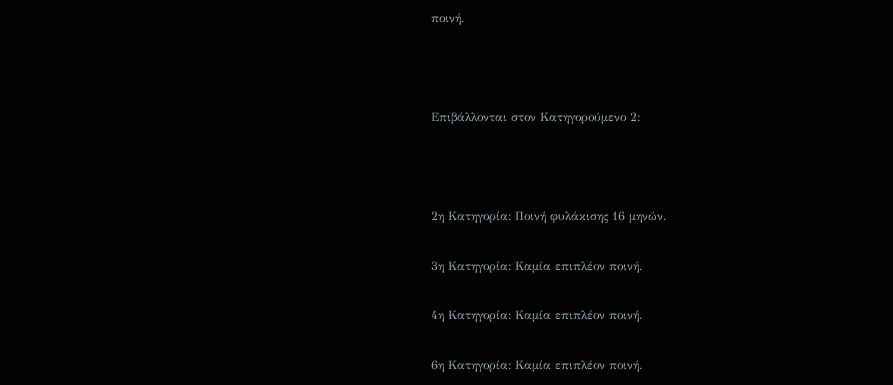ποινή.



Επιβάλλονται στον Κατηγορούμενο 2:



2η Κατηγορία: Ποινή φυλάκισης 16 μηνών.

3η Κατηγορία: Καμία επιπλέον ποινή.

4η Κατηγορία: Καμία επιπλέον ποινή.

6η Κατηγορία: Καμία επιπλέον ποινή.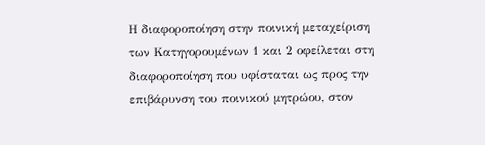Η διαφοροποίηση στην ποινική μεταχείριση των Κατηγορουμένων 1 και 2 οφείλεται στη διαφοροποίηση που υφίσταται ως προς την επιβάρυνση του ποινικού μητρώου, στον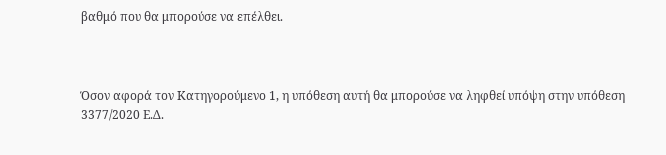βαθμό που θα μπορούσε να επέλθει.



Όσον αφορά τον Κατηγορούμενο 1, η υπόθεση αυτή θα μπορούσε να ληφθεί υπόψη στην υπόθεση 3377/2020 Ε.Δ.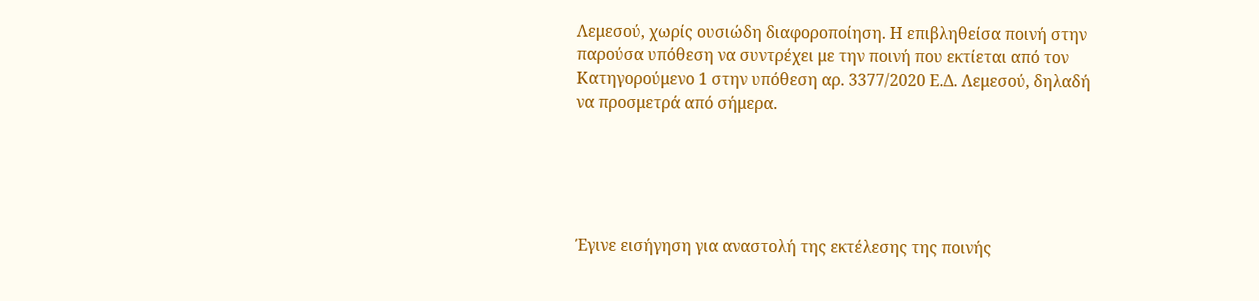Λεμεσού, χωρίς ουσιώδη διαφοροποίηση. Η επιβληθείσα ποινή στην παρούσα υπόθεση να συντρέχει με την ποινή που εκτίεται από τον Κατηγορούμενο 1 στην υπόθεση αρ. 3377/2020 Ε.Δ. Λεμεσού, δηλαδή να προσμετρά από σήμερα.





Έγινε εισήγηση για αναστολή της εκτέλεσης της ποινής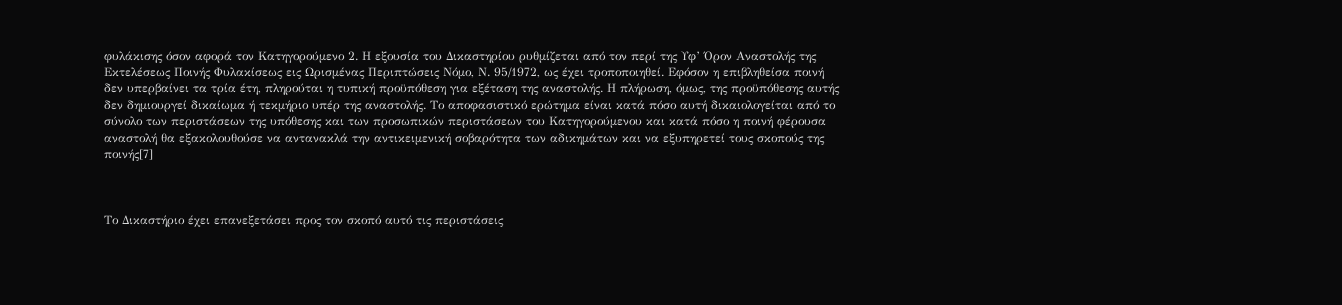φυλάκισης όσον αφορά τον Κατηγορούμενο 2. Η εξουσία του Δικαστηρίου ρυθμίζεται από τον περί της Υφ’ Όρον Αναστολής της Εκτελέσεως Ποινής Φυλακίσεως εις Ωρισμένας Περιπτώσεις Νόμο, Ν. 95/1972, ως έχει τροποποιηθεί. Εφόσον η επιβληθείσα ποινή δεν υπερβαίνει τα τρία έτη, πληρούται η τυπική προϋπόθεση για εξέταση της αναστολής. Η πλήρωση, όμως, της προϋπόθεσης αυτής δεν δημιουργεί δικαίωμα ή τεκμήριο υπέρ της αναστολής. Το αποφασιστικό ερώτημα είναι κατά πόσο αυτή δικαιολογείται από το σύνολο των περιστάσεων της υπόθεσης και των προσωπικών περιστάσεων του Κατηγορούμενου και κατά πόσο η ποινή φέρουσα αναστολή θα εξακολουθούσε να αντανακλά την αντικειμενική σοβαρότητα των αδικημάτων και να εξυπηρετεί τους σκοπούς της ποινής[7]



Το Δικαστήριο έχει επανεξετάσει προς τον σκοπό αυτό τις περιστάσεις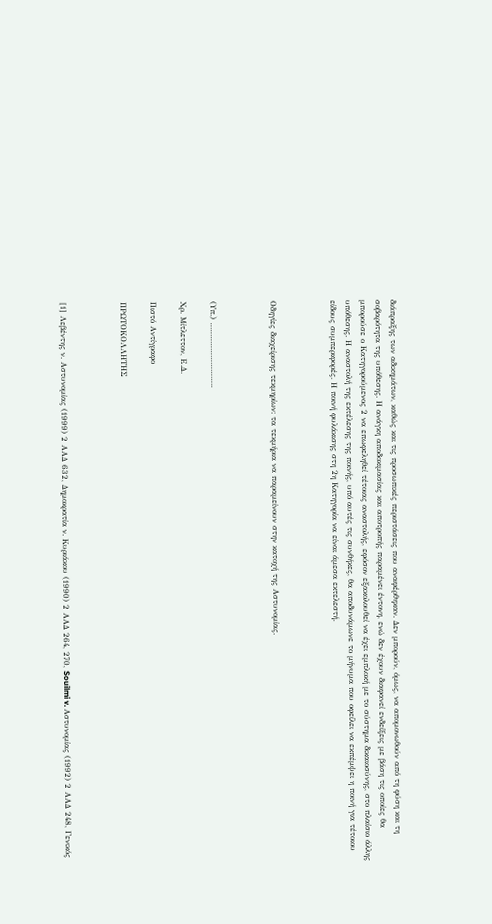διάπραξης των αδικημάτων, καθώς και τις προσωπικές περιστάσεις που αναφέρθηκαν. Δεν μπορούν, όμως, να απομονωθούν από τη φύση και τη σοβαρότητα της υπόθεσης. Η ανάγκη αποδοκιμασίας και αποτροπής παραμένει έντονη, ενώ δεν έχουν διαφανεί ενδείξεις με βάση τις οποίες θα μπορούσε ο Κατηγορούμενος 2 να επωφεληθεί τέτοιας αναστολής, εφόσον εξακολουθεί να έχει εμπλοκή με το σύστημα δικαιοσύνης, στο πλαίσιο άλλης υπόθεσης. Η αναστολή της εκτέλεσης της ποινής, υπό αυτές τις συνθήκες, θα αποδυνάμωνε το μήνυμα που οφείλει να εκπέμψει η ποινή για τέτοιου είδους συμπεριφορές. Η ποινή φυλάκισης στη 2η Κατηγορία να είναι άμεσα εκτελεστή.



Οδηγίες διαχείρισης τεκμηρίων: τα τεκμήρια να παραμείνουν στην κατοχή της Αστυνομίας.



(Υπ.) ……………………….

Χρ. Μίτλεττον, Ε.Δ.

Πιστό Αντίγραφο

ΠΡΩΤΟΚΟΛΛΗΤΗΣ



[1] Λεβέντης ν. Αστυνομίας (1999) 2 ΑΑΔ 632, Δημοκρατία ν. Κυριάκου (1990) 2 ΑΑΔ 264, 270, Souilmi v. Αστυνομίας (1992) 2 ΑΑΔ 248, Γενικός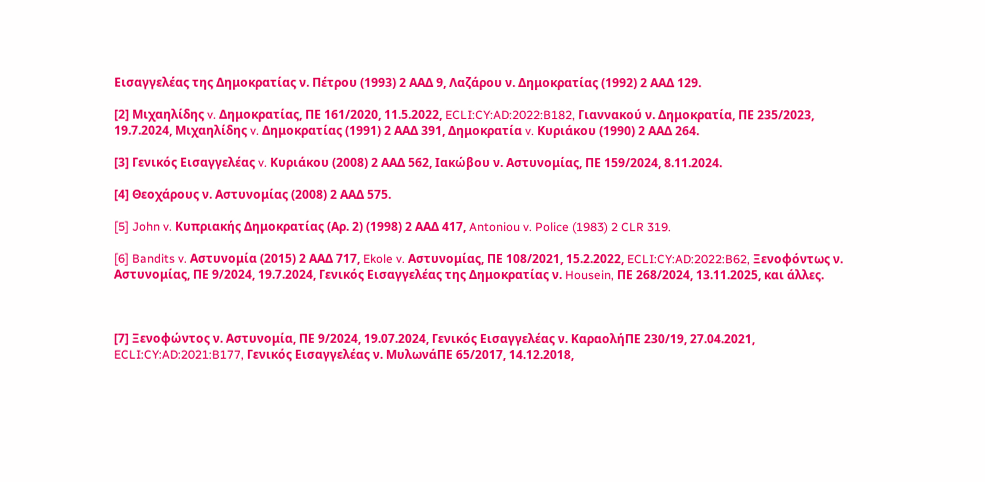Εισαγγελέας της Δημοκρατίας ν. Πέτρου (1993) 2 ΑΑΔ 9, Λαζάρου ν. Δημοκρατίας (1992) 2 ΑΑΔ 129.

[2] Μιχαηλίδης v. Δημοκρατίας, ΠΕ 161/2020, 11.5.2022, ECLI:CY:AD:2022:B182, Γιαννακού ν. Δημοκρατία, ΠΕ 235/2023, 19.7.2024, Μιχαηλίδης v. Δημοκρατίας (1991) 2 ΑΑΔ 391, Δημοκρατία v. Κυριάκου (1990) 2 ΑΑΔ 264.

[3] Γενικός Εισαγγελέας v. Κυριάκου (2008) 2 ΑΑΔ 562, Ιακώβου ν. Αστυνομίας, ΠΕ 159/2024, 8.11.2024.

[4] Θεοχάρους ν. Αστυνομίας (2008) 2 ΑΑΔ 575.

[5] John v. Κυπριακής Δημοκρατίας (Αρ. 2) (1998) 2 ΑΑΔ 417, Antoniou v. Police (1983) 2 CLR 319.

[6] Bandits v. Αστυνομία (2015) 2 ΑΑΔ 717, Ekole v. Αστυνομίας, ΠΕ 108/2021, 15.2.2022, ECLI:CY:AD:2022:B62, Ξενοφόντως ν. Αστυνομίας, ΠΕ 9/2024, 19.7.2024, Γενικός Εισαγγελέας της Δημοκρατίας ν. Housein, ΠΕ 268/2024, 13.11.2025, και άλλες.



[7] Ξενοφώντος ν. Αστυνομία, ΠΕ 9/2024, 19.07.2024, Γενικός Εισαγγελέας ν. ΚαραολήΠΕ 230/19, 27.04.2021, ECLI:CY:AD:2021:B177, Γενικός Εισαγγελέας ν. ΜυλωνάΠΕ 65/2017, 14.12.2018,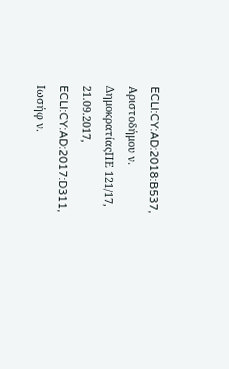ECLI:CY:AD:2018:B537, Αριστοδήμου ν. ΔημοκρατίαςΠΕ 121/17, 21.09.2017, ECLI:CY:AD:2017:D311, Ιωσήφ ν.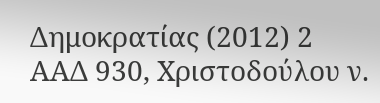Δημοκρατίας (2012) 2 ΑΑΔ 930, Χριστοδούλου ν.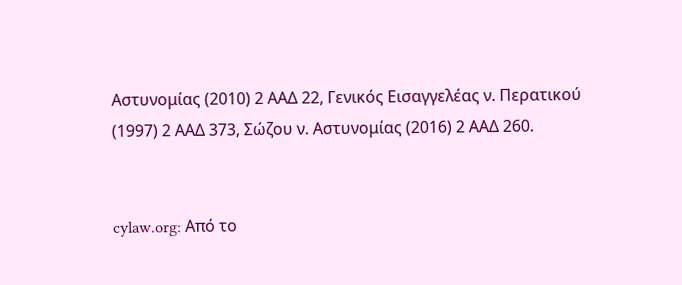Αστυνομίας (2010) 2 ΑΑΔ 22, Γενικός Εισαγγελέας ν. Περατικού (1997) 2 ΑΑΔ 373, Σώζου ν. Αστυνομίας (2016) 2 ΑΑΔ 260.


cylaw.org: Από το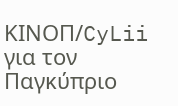ΚΙΝOΠ/CyLii για τον Παγκύπριο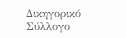Δικηγορικό Σύλλογο